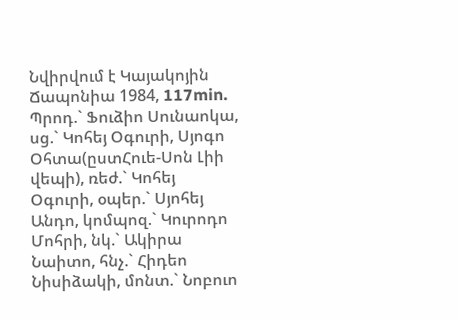Նվիրվում է Կայակոյին Ճապոնիա 1984, 117min.
Պրոդ.` Ֆուձիո Սունաոկա, սց.` Կոհեյ Օգուրի, Սյոգո Օհտա(ըստՀուե-Սոն Լիի վեպի), ռեժ.` Կոհեյ Օգուրի, օպեր.` Սյոհեյ Անդո, կոմպոզ.` Կուրոդո Մոհրի, նկ.` Ակիրա Նաիտո, հնչ.` Հիդեո Նիսիձակի, մոնտ.` Նոբուո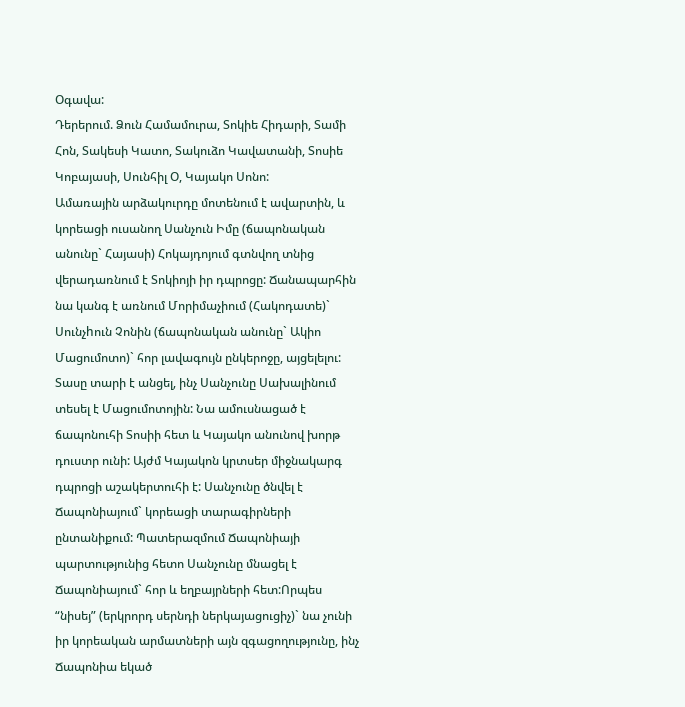Օգավա:
Դերերում. Ձուն Համամուրա, Տոկիե Հիդարի, Տամի Հոն, Տակեսի Կատո, Տակուձո Կավատանի, Տոսիե Կոբայասի, Սունհիլ Օ, Կայակո Սոնո:
Ամառային արձակուրդը մոտենում է ավարտին, և կորեացի ուսանող Սանչուն Իմը (ճապոնական անունը` Հայասի) Հոկայդոյում գտնվող տնից վերադառնում է Տոկիոյի իր դպրոցը: Ճանապարհին նա կանգ է առնում Մորիմաչիում (Հակոդատե)` Սունչhուն Չոնին (ճապոնական անունը` Ակիո Մացումոտո)` հոր լավագույն ընկերոջը, այցելելու: Տասը տարի է անցել, ինչ Սանչունը Սախալինում տեսել է Մացումոտոյին: Նա ամուսնացած է ճապոնուհի Տոսիի հետ և Կայակո անունով խորթ դուստր ունի: Այժմ Կայակոն կրտսեր միջնակարգ դպրոցի աշակերտուհի է: Սանչունը ծնվել է Ճապոնիայում` կորեացի տարագիրների ընտանիքում: Պատերազմում Ճապոնիայի պարտությունից հետո Սանչունը մնացել է Ճապոնիայում` հոր և եղբայրների հետ:Որպես “նիսեյ” (երկրորդ սերնդի ներկայացուցիչ)` նա չունի իր կորեական արմատների այն զգացողությունը, ինչ Ճապոնիա եկած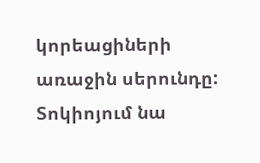կորեացիների առաջին սերունդը: Տոկիոյում նա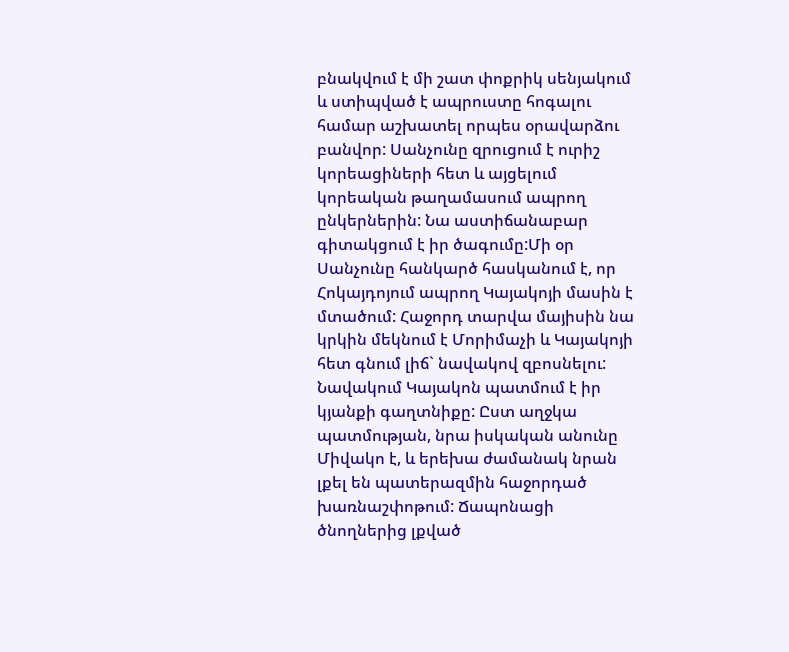բնակվում է մի շատ փոքրիկ սենյակում և ստիպված է ապրուստը հոգալու համար աշխատել որպես օրավարձու բանվոր: Սանչունը զրուցում է ուրիշ կորեացիների հետ և այցելում կորեական թաղամասում ապրող ընկերներին: Նա աստիճանաբար գիտակցում է իր ծագումը:Մի օր Սանչունը հանկարծ հասկանում է, որ Հոկայդոյում ապրող Կայակոյի մասին է մտածում: Հաջորդ տարվա մայիսին նա կրկին մեկնում է Մորիմաչի և Կայակոյի հետ գնում լիճ` նավակով զբոսնելու: Նավակում Կայակոն պատմում է իր կյանքի գաղտնիքը: Ըստ աղջկա պատմության, նրա իսկական անունը Միվակո է, և երեխա ժամանակ նրան լքել են պատերազմին հաջորդած խառնաշփոթում: Ճապոնացի ծնողներից լքված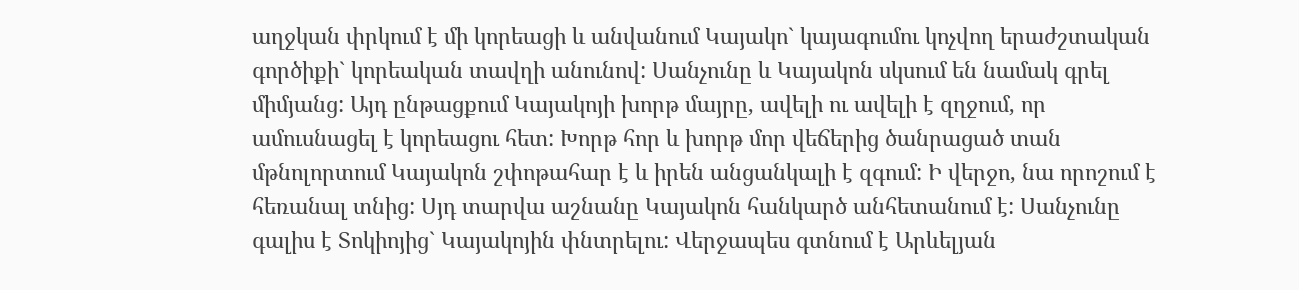աղջկան փրկում է մի կորեացի և անվանում Կայակո` կայագումու կոչվող երաժշտական գործիքի` կորեական տավղի անունով: Սանչունը և Կայակոն սկսում են նամակ գրել միմյանց: Այդ ընթացքում Կայակոյի խորթ մայրը, ավելի ու ավելի է զղջում, որ ամուսնացել է կորեացու հետ: Խորթ հոր և խորթ մոր վեճերից ծանրացած տան մթնոլորտում Կայակոն շփոթահար է և իրեն անցանկալի է զգում: Ի վերջո, նա որոշում է հեռանալ տնից: Սյդ տարվա աշնանը Կայակոն հանկարծ անհետանում է: Սանչունը գալիս է Տոկիոյից` Կայակոյին փնտրելու: Վերջապես գտնում է Արևելյան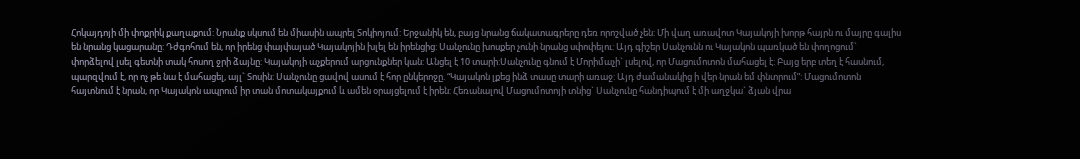Հոկայդոյի մի փոքրիկ քաղաքում: Նրանք սկսում են միասին ապրել Տոկիոյում: Երջանիկ են, բայց նրանց ճակատագրերը դեռ որոշված չեն: Մի վաղ առավոտ Կայակոյի խորթ հայրն ու մայրը գալիս են նրանց կացարանը: Դժգոհում են, որ իրենց փայփայած Կայակոյին խլել են իրենցից: Սանչունը խոսքեր չունի նրանց սփոփելու: Այդ գիշեր Սանչունն ու Կայակոն պառկած են փողոցում` փորձելով լսել գետնի տակ հոսող ջրի ձայնը: Կայակոյի աչքերում արցունքներ կան: Անցել է 10 տարի:Սանչունը գնում է Մորիմաչի` լսելով, որ Մացումոտոն մահացել է: Բայց երբ տեղ է հասնում, պարզվում է, որ ոչ թե նա է մահացել, այլ` Տոսին: Սանչունը ցավով ասում է հոր ընկերոջը. “Կայակոն լքեց ինձ տասը տարի առաջ: Այդ ժամանակից ի վեր նրան եմ փնտրում”: Մացումոտոն հայտնում է նրան, որ Կայակոն ապրում իր տան մոտակայքում և ամեն օրայցելում է իրեն: Հեռանալով Մացումոտոյի տնից` Սանչունը հանդիպում է մի աղջկա` ձյան վրա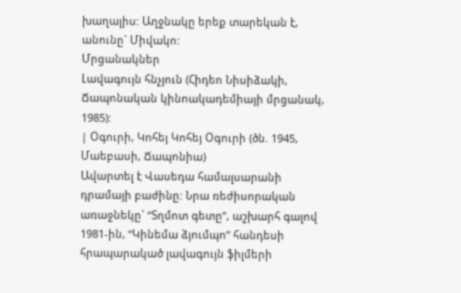խաղալիս: Աղջնակը երեք տարեկան է, անունը` Միվակո:
Մրցանակներ
Լավագույն հնչյուն (Հիդեո Նիսիձակի, Ճապոնական կինոակադեմիայի մրցանակ, 1985):
| Օգուրի, Կոհեյ Կոհեյ Օգուրի (ծն. 1945, Մաեբասի, Ճապոնիա)
Ավարտել է Վասեդա համալսարանի դրամայի բաժինը: Նրա ռեժիսորական առաջնեկը` “Տղմոտ գետը”, աշխարհ գալով 1981-ին, “Կինեմա ձյումպո” հանդեսի հրապարակած լավագույն ֆիլմերի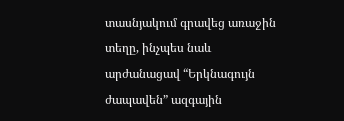տասնյակում գրավեց առաջին տեղը, ինչպես նաև արժանացավ “Երկնագույն ժապավեն” ազգային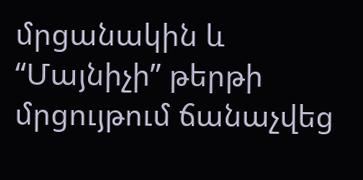մրցանակին և “Մայնիչի” թերթի մրցույթում ճանաչվեց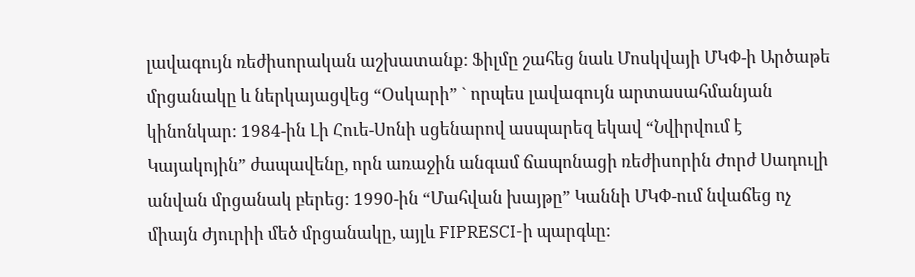լավագույն ռեժիսորական աշխատանք: Ֆիլմը շահեց նաև Մոսկվայի ՄԿՓ-ի Արծաթե մրցանակը և ներկայացվեց “Օսկարի” ` որպես լավագույն արտասահմանյան կինոնկար: 1984-ին Լի Հուե-Սոնի սցենարով ասպարեզ եկավ “Նվիրվում է Կայակոյին” ժապավենը, որն առաջին անգամ ճապոնացի ռեժիսորին Ժորժ Սադուլի անվան մրցանակ բերեց: 1990-ին “Մահվան խայթը” Կաննի ՄԿՓ-ում նվաճեց ոչ միայն Ժյուրիի մեծ մրցանակը, այլև FIPRESCI-ի պարգևը: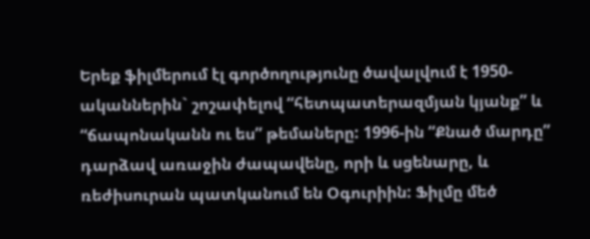Երեք ֆիլմերում էլ գործողությունը ծավալվում է 1950-ականներին` շոշափելով “հետպատերազմյան կյանք” և “ճապոնականն ու ես” թեմաները: 1996-ին “Քնած մարդը” դարձավ առաջին ժապավենը, որի և սցենարը, և ռեժիսուրան պատկանում են Օգուրիին: Ֆիլմը մեծ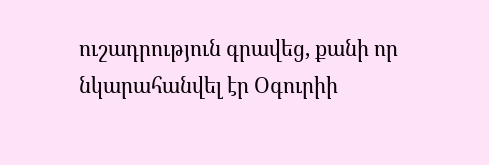ուշադրություն գրավեց, քանի որ նկարահանվել էր Օգուրիի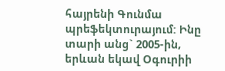հայրենի Գունմա պրեֆեկտուրայում: Ինը տարի անց` 2005-ին, երևան եկավ Օգուրիի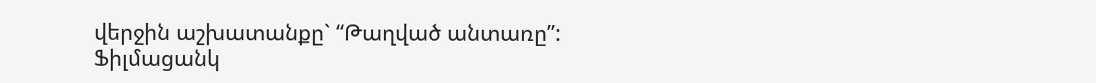վերջին աշխատանքը` “Թաղված անտառը”:
Ֆիլմացանկ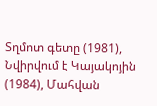Տղմոտ գետը (1981), Նվիրվում է Կայակոյին (1984), Մահվան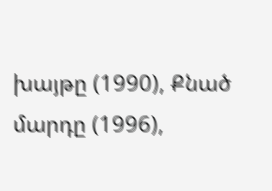խայթը (1990), Քնած մարդը (1996),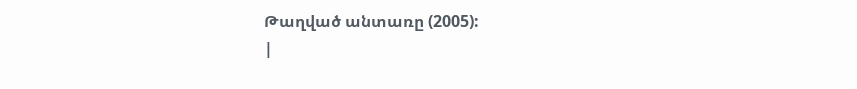Թաղված անտառը (2005):
|